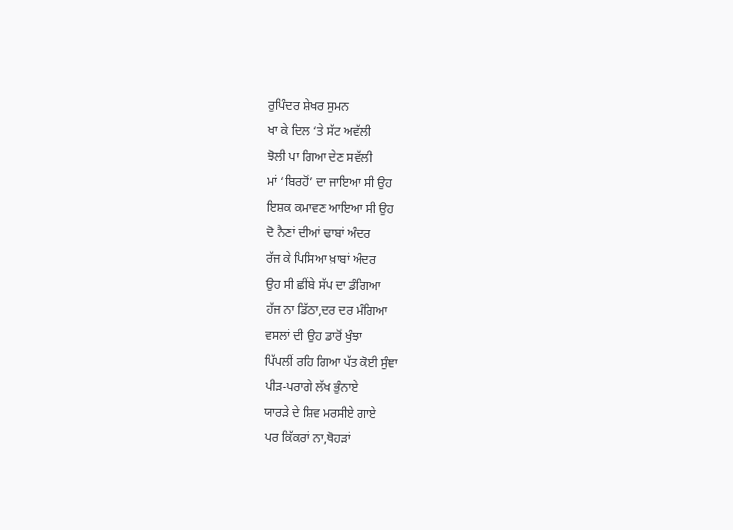ਰੁਪਿੰਦਰ ਸ਼ੇਖਰ ਸੁਮਨ
ਖਾ ਕੇ ਦਿਲ ‘ਤੇ ਸੱਟ ਅਵੱਲੀ
ਝੋਲੀ ਪਾ ਗਿਆ ਦੇਣ ਸਵੱਲੀ
ਮਾਂ ‘ਬਿਰਹੋਂ’ ਦਾ ਜਾਇਆ ਸੀ ਉਹ
ਇਸ਼ਕ ਕਮਾਵਣ ਆਇਆ ਸੀ ਉਹ
ਦੋ ਨੈਣਾਂ ਦੀਆਂ ਢਾਬਾਂ ਅੰਦਰ
ਰੱਜ ਕੇ ਪਿਸਿਆ ਖ਼ਾਬਾਂ ਅੰਦਰ
ਉਹ ਸੀ ਛੀਂਬੇ ਸੱਪ ਦਾ ਡੰਗਿਆ
ਹੱਜ ਨਾ ਡਿੱਠਾ,ਦਰ ਦਰ ਮੰਗਿਆ
ਵਸਲਾਂ ਦੀ ਉਹ ਡਾਰੋਂ ਖੁੰਝਾ
ਪਿੱਪਲੀਂ ਰਹਿ ਗਿਆ ਪੱਤ ਕੋਈ ਸੁੰਞਾ
ਪੀੜ-ਪਰਾਗੇ ਲੱਖ ਭੁੰਨਾਏ
ਯਾਰੜੇ ਦੇ ਸ਼ਿਵ ਮਰਸੀਏ ਗਾਏ
ਪਰ ਕਿੱਕਰਾਂ ਨਾ,ਥੋਹੜਾਂ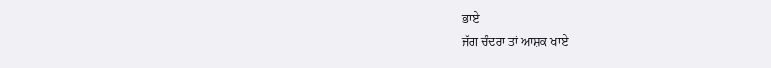ਭਾਏ
ਜੱਗ ਚੰਦਰਾ ਤਾਂ ਆਸ਼ਕ ਖਾਏ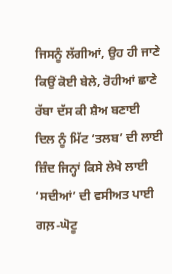ਜਿਸਨੂੰ ਲੱਗੀਆਂ, ਉਹ ਹੀ ਜਾਣੇ
ਕਿਉਂ ਕੋਈ ਬੇਲੇ, ਰੋਹੀਆਂ ਛਾਣੇ
ਰੱਬਾ ਦੱਸ ਕੀ ਸ਼ੈਅ ਬਣਾਈ
ਦਿਲ ਨੂੰ ਮਿੱਟ ‘ਤਲਬ’ ਦੀ ਲਾਈ
ਜ਼ਿੰਦ ਜਿਨ੍ਹਾਂ ਕਿਸੇ ਲੇਖੇ ਲਾਈ
‘ਸਦੀਆਂ’ ਦੀ ਵਸੀਅਤ ਪਾਈ
ਗਲ਼-ਘੋਟੂ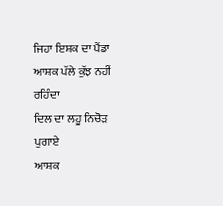ਜਿਹਾ ਇਸ਼ਕ ਦਾ ਪੈਂਡਾ
ਆਸ਼ਕ ਪੱਲੇ ਕੁੱਝ ਨਹੀਂ ਰਹਿੰਦਾ
ਦਿਲ ਦਾ ਲਹੂ ਨਿਚੋੜ ਪੁਗਾਏ
ਆਸ਼ਕ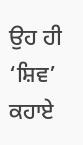ਉਹ ਹੀ ‘ਸ਼ਿਵ’ ਕਹਾਏ